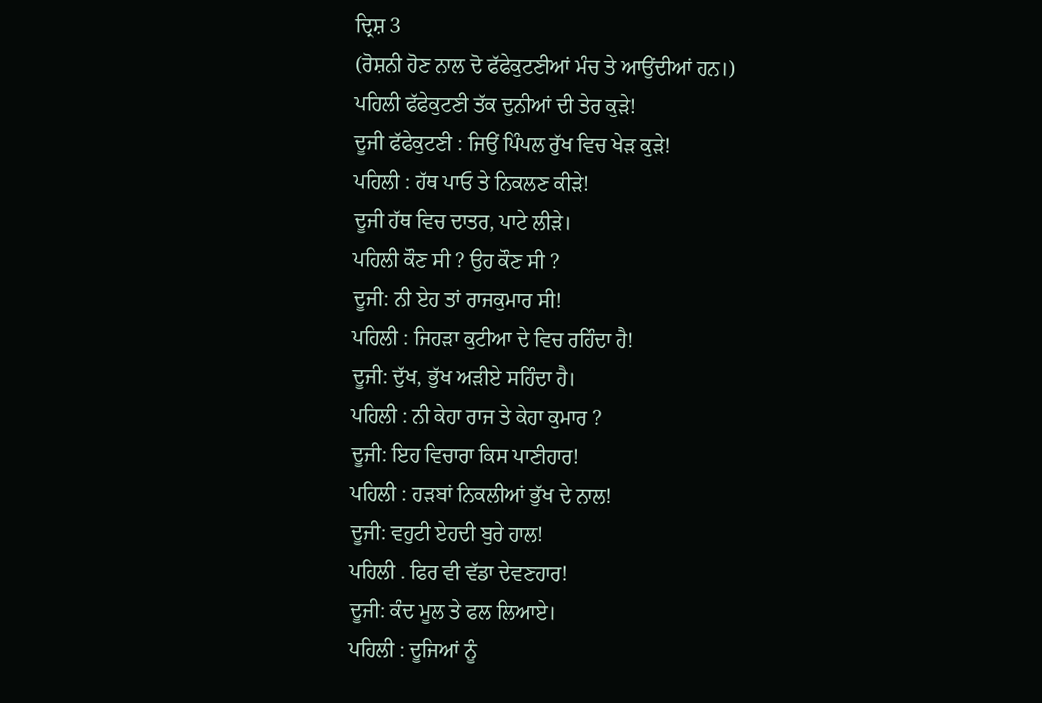ਦ੍ਰਿਸ਼ 3
(ਰੋਸ਼ਨੀ ਹੋਣ ਨਾਲ ਦੋ ਫੱਫੇਕੁਟਣੀਆਂ ਮੰਚ ਤੇ ਆਉਂਦੀਆਂ ਹਨ।)
ਪਹਿਲੀ ਫੱਫੇਕੁਟਣੀ ਤੱਕ ਦੁਨੀਆਂ ਦੀ ਤੇਰ ਕੁੜੇ!
ਦੂਜੀ ਫੱਫੇਕੁਟਣੀ : ਜਿਉਂ ਪਿੰਪਲ ਰੁੱਖ ਵਿਚ ਖੇੜ ਕੁੜੇ!
ਪਹਿਲੀ : ਹੱਥ ਪਾਓ ਤੇ ਨਿਕਲਣ ਕੀੜੇ!
ਦੂਜੀ ਹੱਥ ਵਿਚ ਦਾਤਰ, ਪਾਟੇ ਲੀੜੇ।
ਪਹਿਲੀ ਕੌਣ ਸੀ ? ਉਹ ਕੌਣ ਸੀ ?
ਦੂਜੀ: ਨੀ ਏਹ ਤਾਂ ਰਾਜਕੁਮਾਰ ਸੀ!
ਪਹਿਲੀ : ਜਿਹੜਾ ਕੁਟੀਆ ਦੇ ਵਿਚ ਰਹਿੰਦਾ ਹੈ!
ਦੂਜੀ: ਦੁੱਖ, ਭੁੱਖ ਅੜੀਏ ਸਹਿੰਦਾ ਹੈ।
ਪਹਿਲੀ : ਨੀ ਕੇਹਾ ਰਾਜ ਤੇ ਕੇਹਾ ਕੁਮਾਰ ?
ਦੂਜੀ: ਇਹ ਵਿਚਾਰਾ ਕਿਸ ਪਾਣੀਹਾਰ!
ਪਹਿਲੀ : ਹੜਬਾਂ ਨਿਕਲੀਆਂ ਭੁੱਖ ਦੇ ਨਾਲ!
ਦੂਜੀ: ਵਹੁਟੀ ਏਹਦੀ ਬੁਰੇ ਹਾਲ!
ਪਹਿਲੀ . ਫਿਰ ਵੀ ਵੱਡਾ ਦੇਵਣਹਾਰ!
ਦੂਜੀ: ਕੰਦ ਮੂਲ ਤੇ ਫਲ ਲਿਆਏ।
ਪਹਿਲੀ : ਦੂਜਿਆਂ ਨੂੰ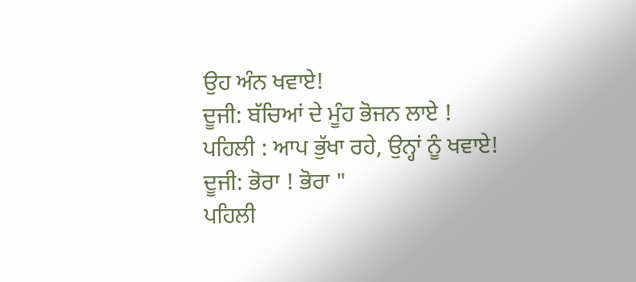ਉਹ ਅੰਨ ਖਵਾਏ!
ਦੂਜੀ: ਬੱਚਿਆਂ ਦੇ ਮੂੰਹ ਭੋਜਨ ਲਾਏ !
ਪਹਿਲੀ : ਆਪ ਭੁੱਖਾ ਰਹੇ, ਉਨ੍ਹਾਂ ਨੂੰ ਖਵਾਏ!
ਦੂਜੀ: ਭੋਰਾ ! ਭੋਰਾ "
ਪਹਿਲੀ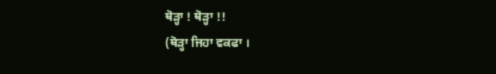ਥੋੜ੍ਹਾ ! ਥੋੜ੍ਹਾ !!
(ਥੋੜ੍ਹਾ ਜਿਹਾ ਵਕਫਾ ।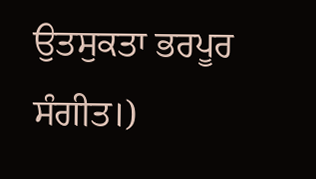ਉਤਸੁਕਤਾ ਭਰਪੂਰ ਸੰਗੀਤ।)